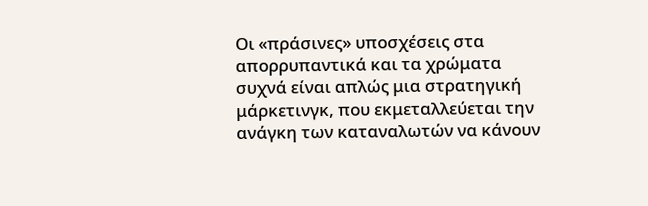Οι «πράσινες» υποσχέσεις στα απορρυπαντικά και τα χρώματα συχνά είναι απλώς μια στρατηγική μάρκετινγκ, που εκμεταλλεύεται την ανάγκη των καταναλωτών να κάνουν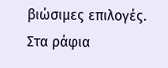βιώσιμες επιλογές.
Στα ράφια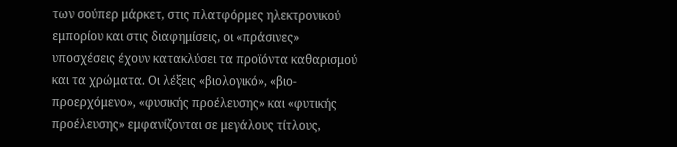των σούπερ μάρκετ, στις πλατφόρμες ηλεκτρονικού εμπορίου και στις διαφημίσεις, οι «πράσινες» υποσχέσεις έχουν κατακλύσει τα προϊόντα καθαρισμού και τα χρώματα. Οι λέξεις «βιολογικό», «βιο-προερχόμενο», «φυσικής προέλευσης» και «φυτικής προέλευσης» εμφανίζονται σε μεγάλους τίτλους,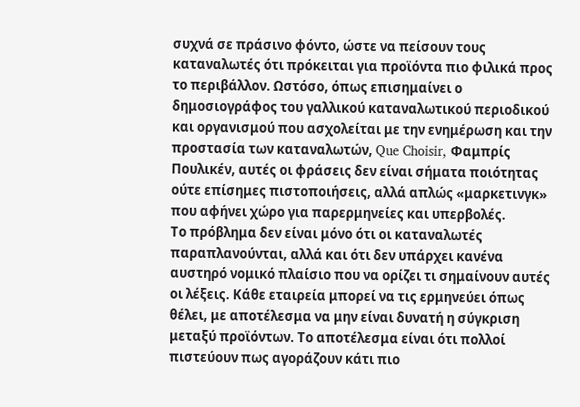συχνά σε πράσινο φόντο, ώστε να πείσουν τους καταναλωτές ότι πρόκειται για προϊόντα πιο φιλικά προς το περιβάλλον. Ωστόσο, όπως επισημαίνει ο δημοσιογράφος του γαλλικού καταναλωτικού περιοδικού και οργανισμού που ασχολείται με την ενημέρωση και την προστασία των καταναλωτών, Que Choisir, Φαμπρίς Πουλικέν, αυτές οι φράσεις δεν είναι σήματα ποιότητας ούτε επίσημες πιστοποιήσεις, αλλά απλώς «μαρκετινγκ» που αφήνει χώρο για παρερμηνείες και υπερβολές.
Το πρόβλημα δεν είναι μόνο ότι οι καταναλωτές παραπλανούνται, αλλά και ότι δεν υπάρχει κανένα αυστηρό νομικό πλαίσιο που να ορίζει τι σημαίνουν αυτές οι λέξεις. Κάθε εταιρεία μπορεί να τις ερμηνεύει όπως θέλει, με αποτέλεσμα να μην είναι δυνατή η σύγκριση μεταξύ προϊόντων. Το αποτέλεσμα είναι ότι πολλοί πιστεύουν πως αγοράζουν κάτι πιο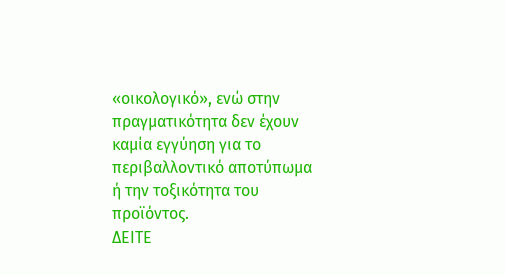«οικολογικό», ενώ στην πραγματικότητα δεν έχουν καμία εγγύηση για το περιβαλλοντικό αποτύπωμα ή την τοξικότητα του προϊόντος.
ΔΕΙΤΕ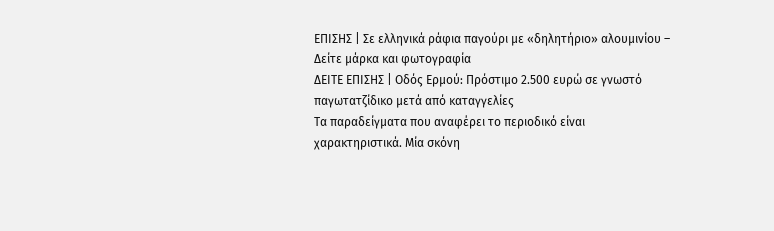ΕΠΙΣΗΣ | Σε ελληνικά ράφια παγούρι με «δηλητήριο» αλουμινίου – Δείτε μάρκα και φωτογραφία
ΔΕΙΤΕ ΕΠΙΣΗΣ | Οδός Ερμού: Πρόστιμο 2.500 ευρώ σε γνωστό παγωτατζίδικο μετά από καταγγελίες
Τα παραδείγματα που αναφέρει το περιοδικό είναι χαρακτηριστικά. Μία σκόνη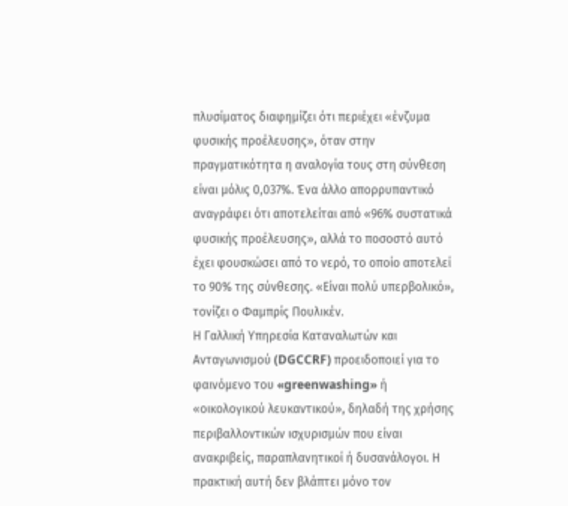πλυσίματος διαφημίζει ότι περιέχει «ένζυμα φυσικής προέλευσης», όταν στην πραγματικότητα η αναλογία τους στη σύνθεση είναι μόλις 0,037%. Ένα άλλο απορρυπαντικό αναγράφει ότι αποτελείται από «96% συστατικά φυσικής προέλευσης», αλλά το ποσοστό αυτό έχει φουσκώσει από το νερό, το οποίο αποτελεί το 90% της σύνθεσης. «Είναι πολύ υπερβολικό», τονίζει ο Φαμπρίς Πουλικέν.
Η Γαλλική Υπηρεσία Καταναλωτών και Ανταγωνισμού (DGCCRF) προειδοποιεί για το φαινόμενο του «greenwashing» ή «οικολογικού λευκαντικού», δηλαδή της χρήσης περιβαλλοντικών ισχυρισμών που είναι ανακριβείς, παραπλανητικοί ή δυσανάλογοι. Η πρακτική αυτή δεν βλάπτει μόνο τον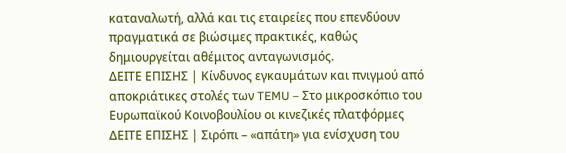καταναλωτή, αλλά και τις εταιρείες που επενδύουν πραγματικά σε βιώσιμες πρακτικές, καθώς δημιουργείται αθέμιτος ανταγωνισμός.
ΔΕΙΤΕ ΕΠΙΣΗΣ | Κίνδυνος εγκαυμάτων και πνιγμού από αποκριάτικες στολές των TEMU – Στο μικροσκόπιο του Ευρωπαϊκού Κοινοβουλίου οι κινεζικές πλατφόρμες
ΔΕΙΤΕ ΕΠΙΣΗΣ | Σιρόπι – «απάτη» για ενίσχυση του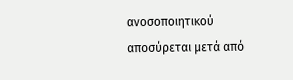ανοσοποιητικού αποσύρεται μετά από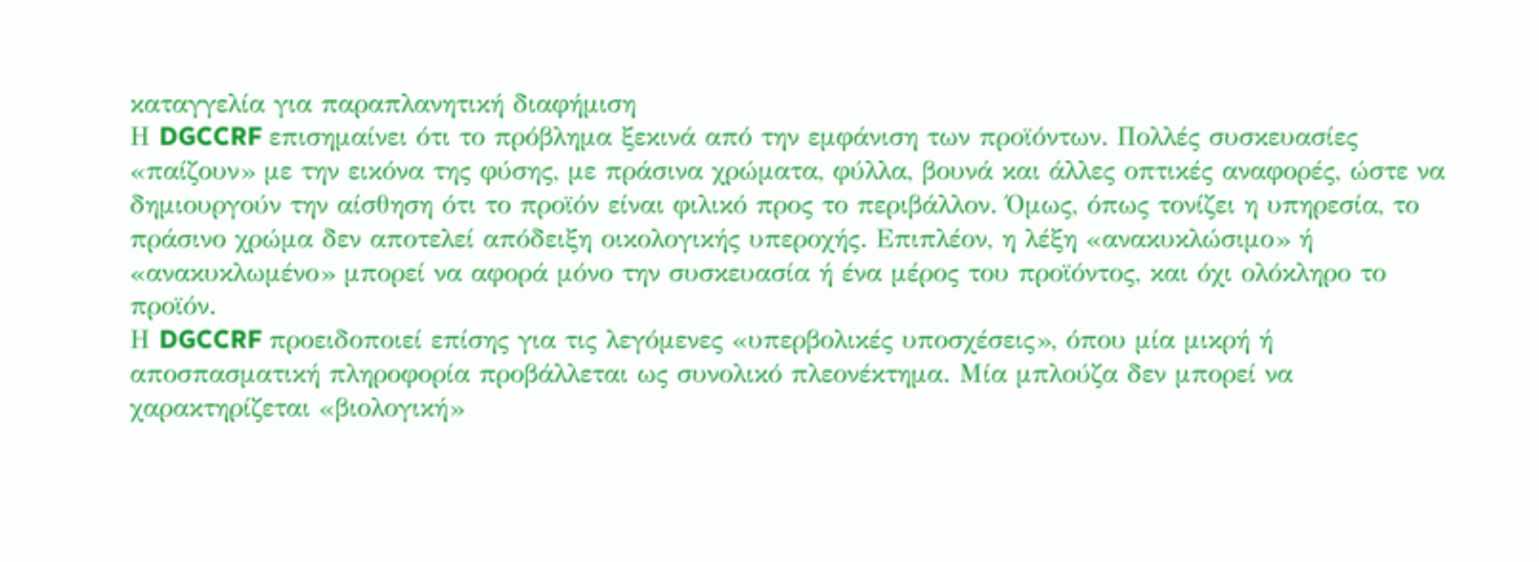καταγγελία για παραπλανητική διαφήμιση
Η DGCCRF επισημαίνει ότι το πρόβλημα ξεκινά από την εμφάνιση των προϊόντων. Πολλές συσκευασίες «παίζουν» με την εικόνα της φύσης, με πράσινα χρώματα, φύλλα, βουνά και άλλες οπτικές αναφορές, ώστε να δημιουργούν την αίσθηση ότι το προϊόν είναι φιλικό προς το περιβάλλον. Όμως, όπως τονίζει η υπηρεσία, το πράσινο χρώμα δεν αποτελεί απόδειξη οικολογικής υπεροχής. Επιπλέον, η λέξη «ανακυκλώσιμο» ή «ανακυκλωμένο» μπορεί να αφορά μόνο την συσκευασία ή ένα μέρος του προϊόντος, και όχι ολόκληρο το προϊόν.
Η DGCCRF προειδοποιεί επίσης για τις λεγόμενες «υπερβολικές υποσχέσεις», όπου μία μικρή ή αποσπασματική πληροφορία προβάλλεται ως συνολικό πλεονέκτημα. Μία μπλούζα δεν μπορεί να χαρακτηρίζεται «βιολογική»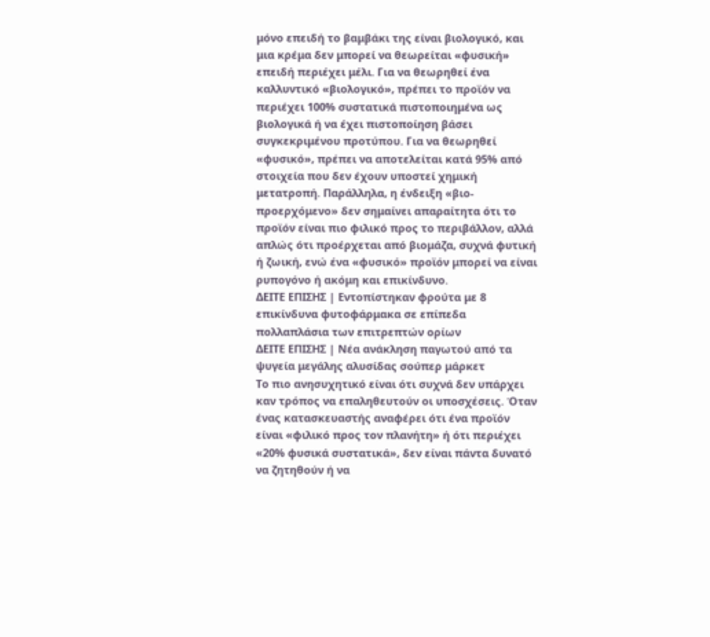μόνο επειδή το βαμβάκι της είναι βιολογικό, και μια κρέμα δεν μπορεί να θεωρείται «φυσική» επειδή περιέχει μέλι. Για να θεωρηθεί ένα καλλυντικό «βιολογικό», πρέπει το προϊόν να περιέχει 100% συστατικά πιστοποιημένα ως βιολογικά ή να έχει πιστοποίηση βάσει συγκεκριμένου προτύπου. Για να θεωρηθεί «φυσικό», πρέπει να αποτελείται κατά 95% από στοιχεία που δεν έχουν υποστεί χημική μετατροπή. Παράλληλα, η ένδειξη «βιο-προερχόμενο» δεν σημαίνει απαραίτητα ότι το προϊόν είναι πιο φιλικό προς το περιβάλλον, αλλά απλώς ότι προέρχεται από βιομάζα, συχνά φυτική ή ζωική, ενώ ένα «φυσικό» προϊόν μπορεί να είναι ρυπογόνο ή ακόμη και επικίνδυνο.
ΔΕΙΤΕ ΕΠΙΣΗΣ | Εντοπίστηκαν φρούτα με 8 επικίνδυνα φυτοφάρμακα σε επίπεδα πολλαπλάσια των επιτρεπτών ορίων
ΔΕΙΤΕ ΕΠΙΣΗΣ | Νέα ανάκληση παγωτού από τα ψυγεία μεγάλης αλυσίδας σούπερ μάρκετ
Το πιο ανησυχητικό είναι ότι συχνά δεν υπάρχει καν τρόπος να επαληθευτούν οι υποσχέσεις. Όταν ένας κατασκευαστής αναφέρει ότι ένα προϊόν είναι «φιλικό προς τον πλανήτη» ή ότι περιέχει «20% φυσικά συστατικά», δεν είναι πάντα δυνατό να ζητηθούν ή να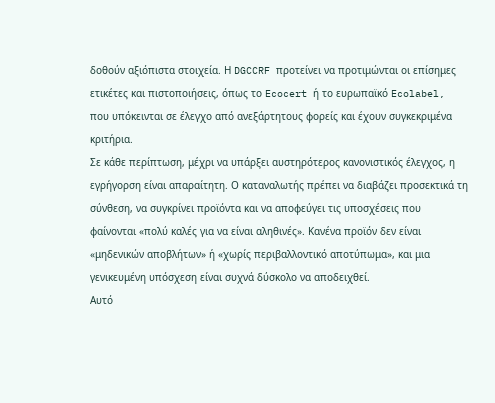δοθούν αξιόπιστα στοιχεία. Η DGCCRF προτείνει να προτιμώνται οι επίσημες ετικέτες και πιστοποιήσεις, όπως το Ecocert ή το ευρωπαϊκό Ecolabel, που υπόκεινται σε έλεγχο από ανεξάρτητους φορείς και έχουν συγκεκριμένα κριτήρια.
Σε κάθε περίπτωση, μέχρι να υπάρξει αυστηρότερος κανονιστικός έλεγχος, η εγρήγορση είναι απαραίτητη. Ο καταναλωτής πρέπει να διαβάζει προσεκτικά τη σύνθεση, να συγκρίνει προϊόντα και να αποφεύγει τις υποσχέσεις που φαίνονται «πολύ καλές για να είναι αληθινές». Κανένα προϊόν δεν είναι «μηδενικών αποβλήτων» ή «χωρίς περιβαλλοντικό αποτύπωμα», και μια γενικευμένη υπόσχεση είναι συχνά δύσκολο να αποδειχθεί.
Αυτό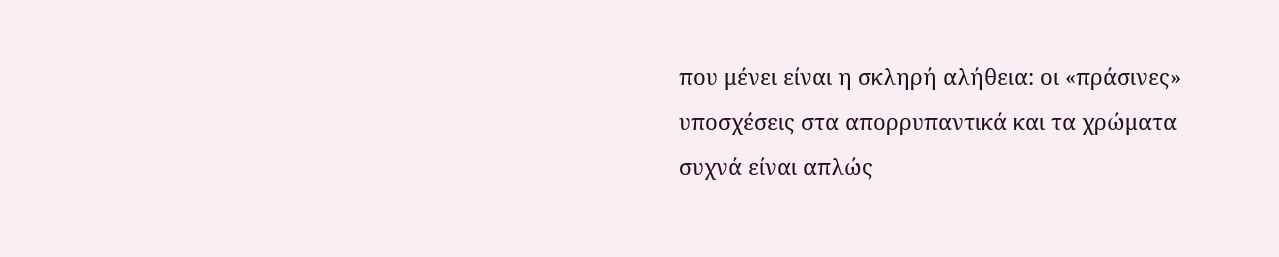που μένει είναι η σκληρή αλήθεια: οι «πράσινες» υποσχέσεις στα απορρυπαντικά και τα χρώματα συχνά είναι απλώς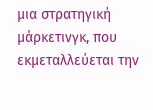μια στρατηγική μάρκετινγκ, που εκμεταλλεύεται την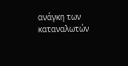ανάγκη των καταναλωτών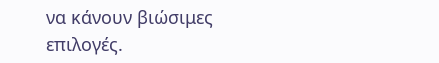να κάνουν βιώσιμες επιλογές.